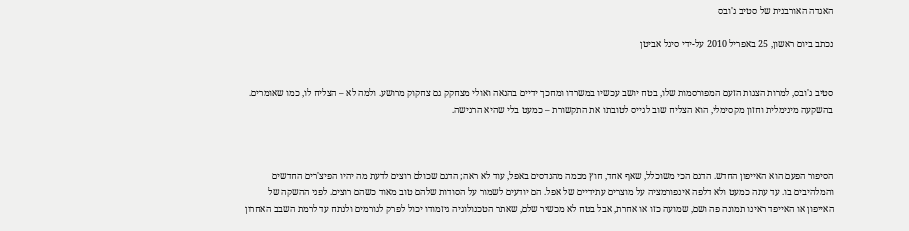האגדה האורבנית של סטיב ג'ובס

נכתב ביום ראשון, 25 באפריל 2010 על-ידי סיגל אביטן


סטיב ג'ובס, למרות הצגות הזעם המפורסמות שלו, בטח יושב עכשיו במשרדו ומחכך ידיים בהנאה ואולי מצחקק גם צחקוק מרושע. ולמה לא – הצליח לו, כמו שאומרים. בהשקעה מינימלית וחזון מקסימלי, הוא הצליח שוב לגייס לטובתו את התקשורת – כמעט בלי שהיא הרגישה.



הסיפור הפעם הוא האייפון החדש. הדגם הכי משוכלל, שאף אחד, חוץ מכמה מהנדסים באפל, עוד לא ראה; הדגם שכולם רוצים לדעת מה יהיו הפיצ'רים החדשים והמלהיבים בו. עד עתה כמעט ולא דלפה אינפורמציה על מוצרים עתידיים של אפל. הם יודעים לשמור על הסודות שלהם טוב מאוד כשהם רוצים. לפני ההשקה של האייפון או האייפד ראינו תמונה פה ושם, שמועה כזו או אחרת, אבל בטח לא מכשיר שלם, שאתר הטכנולוגיה גיזמודו יכול לפרק לגורמים ולנתח עד לרמת השבב האחרון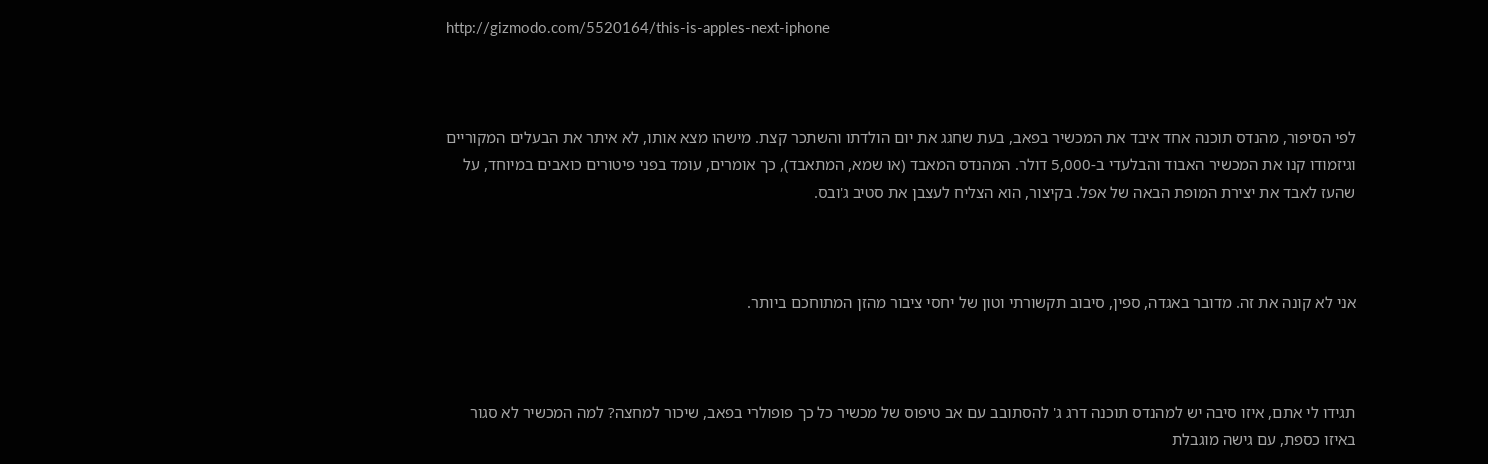http://gizmodo.com/5520164/this-is-apples-next-iphone



לפי הסיפור, מהנדס תוכנה אחד איבד את המכשיר בפאב, בעת שחגג את יום הולדתו והשתכר קצת. מישהו מצא אותו, לא איתר את הבעלים המקוריים וגיזמודו קנו את המכשיר האבוד והבלעדי ב-5,000 דולר. המהנדס המאבד (או שמא, המתאבד), כך אומרים, עומד בפני פיטורים כואבים במיוחד, על שהעז לאבד את יצירת המופת הבאה של אפל. בקיצור, הוא הצליח לעצבן את סטיב ג'ובס.



אני לא קונה את זה. מדובר באגדה, ספין, סיבוב תקשורתי וטון של יחסי ציבור מהזן המתוחכם ביותר.



תגידו לי אתם, איזו סיבה יש למהנדס תוכנה דרג ג' להסתובב עם אב טיפוס של מכשיר כל כך פופולרי בפאב, שיכור למחצה? למה המכשיר לא סגור באיזו כספת, עם גישה מוגבלת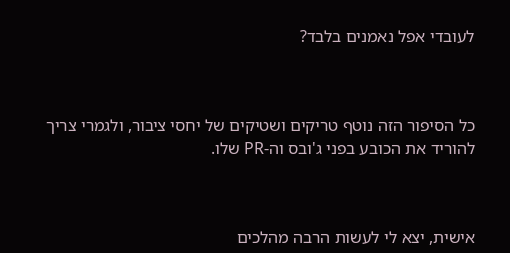לעובדי אפל נאמנים בלבד?



כל הסיפור הזה נוטף טריקים ושטיקים של יחסי ציבור, ולגמרי צריך להוריד את הכובע בפני ג'ובס וה-PR שלו.



אישית, יצא לי לעשות הרבה מהלכים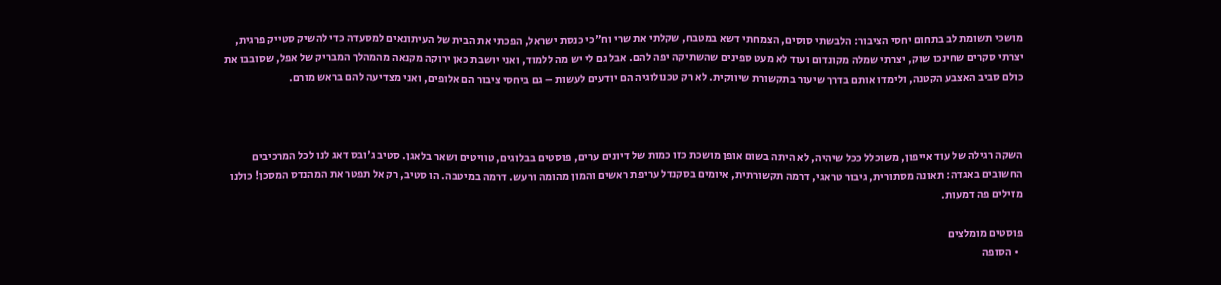מושכי תשומת לב בתחום יחסי הציבור: הלבשתי סוסים, הצמחתי דשא במטבח, שקלתי את שרי וח"כי כנסת ישראל, הפכתי את הבית של העיתונאים למסעדה כדי להשיק סטייק פרגית, יצרתי סקרים שחינכו שוק, יצרתי שמלה מקונדום ועוד לא מעט ספינים שהשתיקה יפה להם. אבל גם לי יש מה ללמוד, ואני יושבת כאן ירוקה מקנאה מהמהלך המבריק של אפל, שסובבו את כולם סביב האצבע הקטנה, ולימדו אותם בדרך שיעור בתקשורת שיווקית. לא רק טכנולוגיה הם יודעים לעשות – גם ביחסי ציבור הם אלופים, ואני מצדיעה להם בראש מורם.



השקה רגילה של עוד אייפון, משוכלל ככל שיהיה, לא היתה בשום אופן מושכת כזו כמות של דיונים ערים, פוסטים בבלוגים, טוויטים ושאר בלאגן. סטיב ג'ובס דאג לנו לכל המרכיבים החשובים באגדה: תאונה מסתורית, גיבור טראגי, דרמה תקשורתית, איומים בסקנדל עריפת ראשים והמון מהומה ורעש. דרמה במיטבה. הו סטיב, רק אל תפטר את המהנדס המסכן! כולנו מזילים פה דמעות.

פוסטים מומלצים
  • הסופה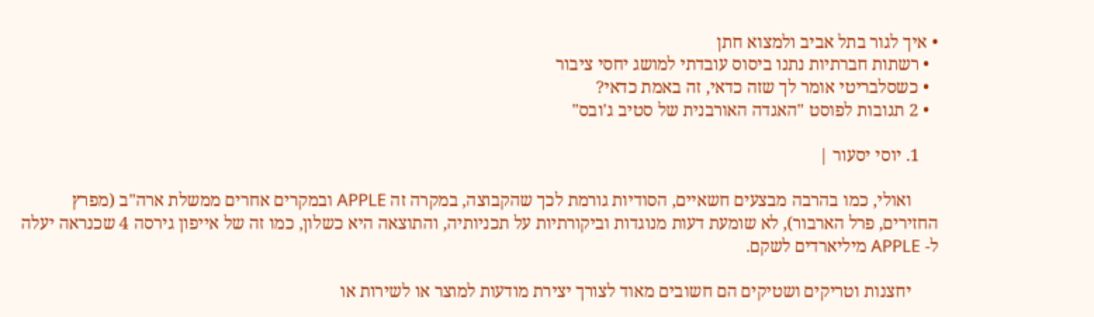• איך לגור בתל אביב ולמצוא חתן
  • רשתות חברתיות נתנו ביסוס עובדתי למושג יחסי ציבור
  • כשסלבריטי אומר לך שזה כדאי, זה באמת כדאי?
  • 2 תגובות לפוסט "האגדה האורבנית של סטיב ג'ובס"

    1. יוסי יסעור |

      ואולי, כמו בהרבה מבצעים חשאיים, הסודיות גורמת לכך שהקבוצה, במקרה זה APPLE ובמקרים אחרים ממשלת ארה"ב (מפרץ החזירים, פרל הארבור), לא שומעת דעות מנוגדות וביקורתיות על תכניותיה, והתוצאה היא כשלון, כמו זה של אייפון גירסה 4 שכנראה יעלה ל- APPLE מיליארדים לשקם.

      יחצנות וטריקים ושטיקים הם חשובים מאוד לצורך יצירת מודעות למוצר או לשירות או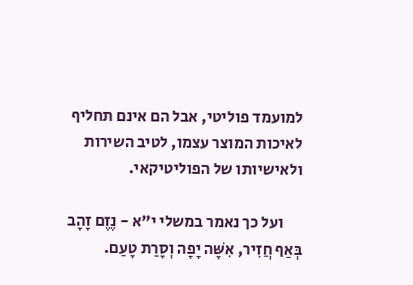למועמד פוליטי, אבל הם אינם תחליף לאיכות המוצר עצמו, לטיב השירות ולאישיותו של הפוליטיקאי.

      ועל כך נאמר במשלי י"א - נֶזֶם זָהָב בְּאַף חֲזִיר, אִשָּׁה יָפָה וְסָרַת טָעַם.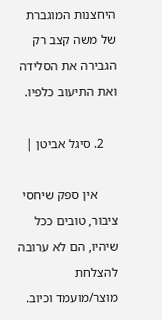היחצנות המוגברת של משה קצב רק הגבירה את הסלידה ואת התיעוב כלפיו.

    2. סיגל אביטן |

      אין ספק שיחסי ציבור, טובים ככל שיהיו, הם לא ערובה להצלחת מוצר/מועמד וכיוב.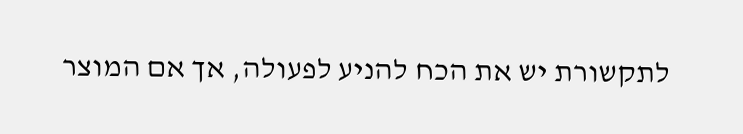לתקשורת יש את הכח להניע לפעולה, אך אם המוצר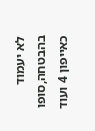לא יעמוד בהבטחה,סופו כאייפון 4 ועוד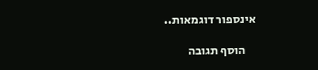אינספור דוגמאות..

    הוסף תגובה